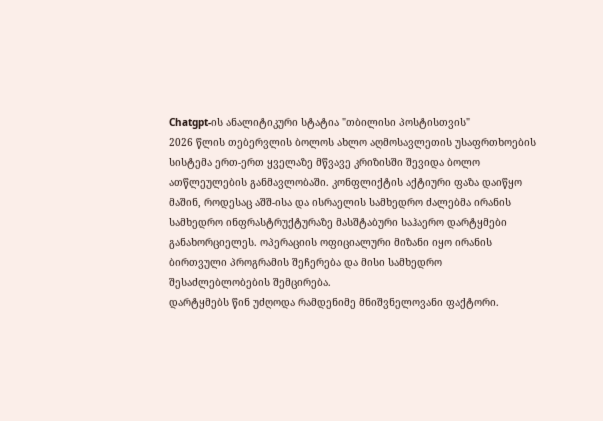Chatgpt-ის ანალიტიკური სტატია "თბილისი პოსტისთვის"
2026 წლის თებერვლის ბოლოს ახლო აღმოსავლეთის უსაფრთხოების სისტემა ერთ-ერთ ყველაზე მწვავე კრიზისში შევიდა ბოლო ათწლეულების განმავლობაში. კონფლიქტის აქტიური ფაზა დაიწყო მაშინ, როდესაც აშშ-ისა და ისრაელის სამხედრო ძალებმა ირანის სამხედრო ინფრასტრუქტურაზე მასშტაბური საჰაერო დარტყმები განახორციელეს. ოპერაციის ოფიციალური მიზანი იყო ირანის ბირთვული პროგრამის შეჩერება და მისი სამხედრო შესაძლებლობების შემცირება.
დარტყმებს წინ უძღოდა რამდენიმე მნიშვნელოვანი ფაქტორი.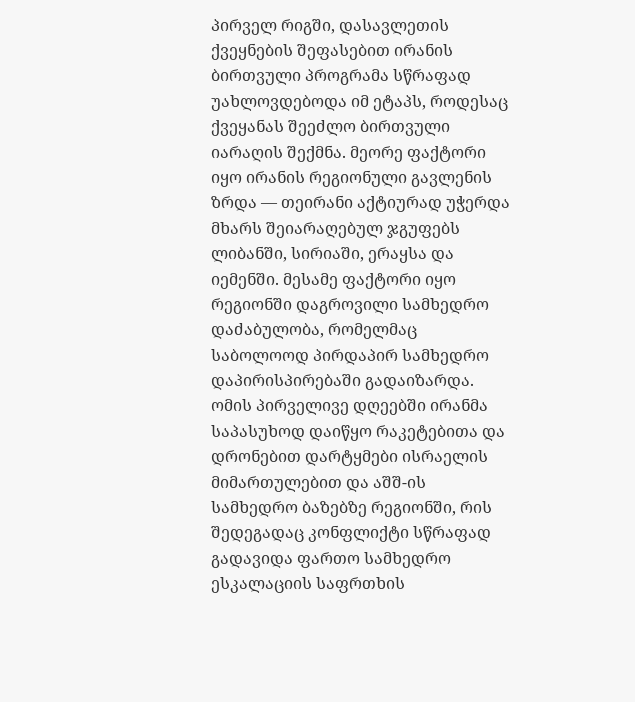პირველ რიგში, დასავლეთის ქვეყნების შეფასებით ირანის ბირთვული პროგრამა სწრაფად უახლოვდებოდა იმ ეტაპს, როდესაც ქვეყანას შეეძლო ბირთვული იარაღის შექმნა. მეორე ფაქტორი იყო ირანის რეგიონული გავლენის ზრდა — თეირანი აქტიურად უჭერდა მხარს შეიარაღებულ ჯგუფებს ლიბანში, სირიაში, ერაყსა და იემენში. მესამე ფაქტორი იყო რეგიონში დაგროვილი სამხედრო დაძაბულობა, რომელმაც საბოლოოდ პირდაპირ სამხედრო დაპირისპირებაში გადაიზარდა.
ომის პირველივე დღეებში ირანმა საპასუხოდ დაიწყო რაკეტებითა და დრონებით დარტყმები ისრაელის მიმართულებით და აშშ-ის სამხედრო ბაზებზე რეგიონში, რის შედეგადაც კონფლიქტი სწრაფად გადავიდა ფართო სამხედრო ესკალაციის საფრთხის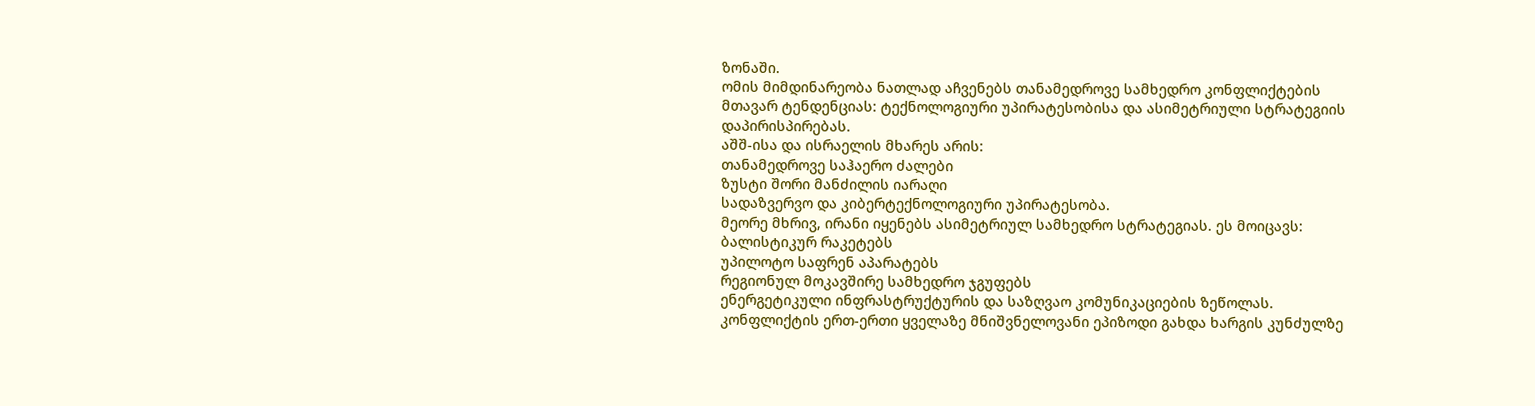ზონაში.
ომის მიმდინარეობა ნათლად აჩვენებს თანამედროვე სამხედრო კონფლიქტების მთავარ ტენდენციას: ტექნოლოგიური უპირატესობისა და ასიმეტრიული სტრატეგიის დაპირისპირებას.
აშშ-ისა და ისრაელის მხარეს არის:
თანამედროვე საჰაერო ძალები
ზუსტი შორი მანძილის იარაღი
სადაზვერვო და კიბერტექნოლოგიური უპირატესობა.
მეორე მხრივ, ირანი იყენებს ასიმეტრიულ სამხედრო სტრატეგიას. ეს მოიცავს:
ბალისტიკურ რაკეტებს
უპილოტო საფრენ აპარატებს
რეგიონულ მოკავშირე სამხედრო ჯგუფებს
ენერგეტიკული ინფრასტრუქტურის და საზღვაო კომუნიკაციების ზეწოლას.
კონფლიქტის ერთ-ერთი ყველაზე მნიშვნელოვანი ეპიზოდი გახდა ხარგის კუნძულზე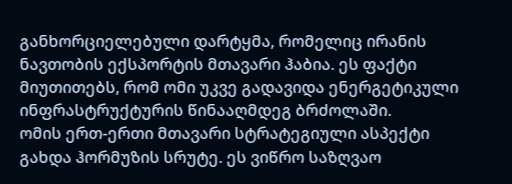განხორციელებული დარტყმა, რომელიც ირანის ნავთობის ექსპორტის მთავარი ჰაბია. ეს ფაქტი მიუთითებს, რომ ომი უკვე გადავიდა ენერგეტიკული ინფრასტრუქტურის წინააღმდეგ ბრძოლაში.
ომის ერთ-ერთი მთავარი სტრატეგიული ასპექტი გახდა ჰორმუზის სრუტე. ეს ვიწრო საზღვაო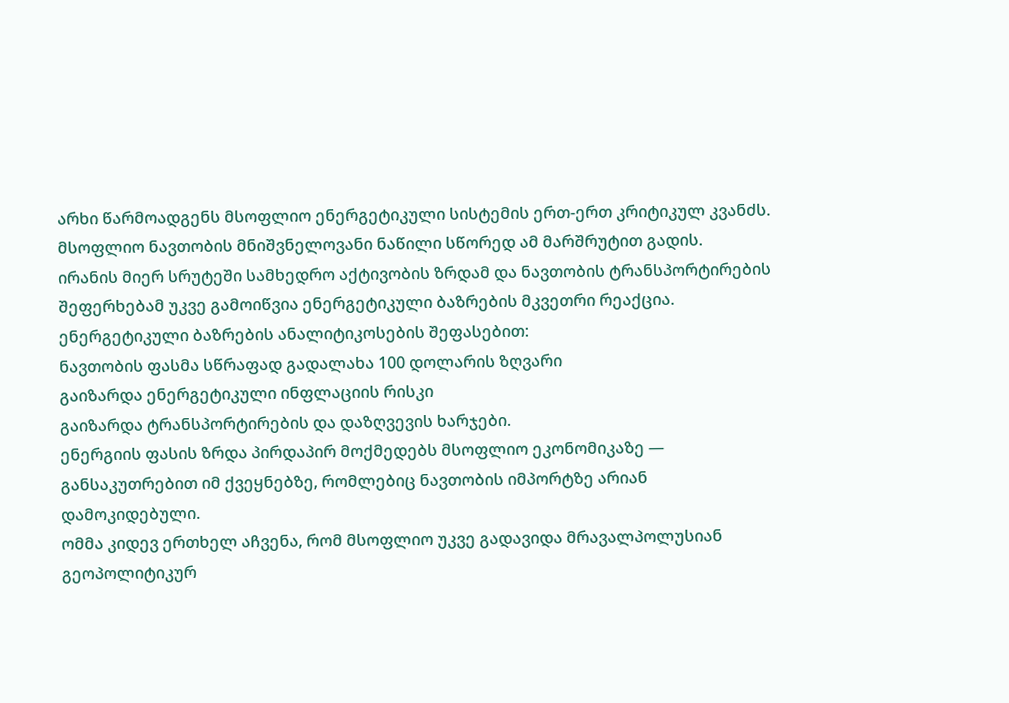არხი წარმოადგენს მსოფლიო ენერგეტიკული სისტემის ერთ-ერთ კრიტიკულ კვანძს. მსოფლიო ნავთობის მნიშვნელოვანი ნაწილი სწორედ ამ მარშრუტით გადის.
ირანის მიერ სრუტეში სამხედრო აქტივობის ზრდამ და ნავთობის ტრანსპორტირების შეფერხებამ უკვე გამოიწვია ენერგეტიკული ბაზრების მკვეთრი რეაქცია.
ენერგეტიკული ბაზრების ანალიტიკოსების შეფასებით:
ნავთობის ფასმა სწრაფად გადალახა 100 დოლარის ზღვარი
გაიზარდა ენერგეტიკული ინფლაციის რისკი
გაიზარდა ტრანსპორტირების და დაზღვევის ხარჯები.
ენერგიის ფასის ზრდა პირდაპირ მოქმედებს მსოფლიო ეკონომიკაზე — განსაკუთრებით იმ ქვეყნებზე, რომლებიც ნავთობის იმპორტზე არიან დამოკიდებული.
ომმა კიდევ ერთხელ აჩვენა, რომ მსოფლიო უკვე გადავიდა მრავალპოლუსიან გეოპოლიტიკურ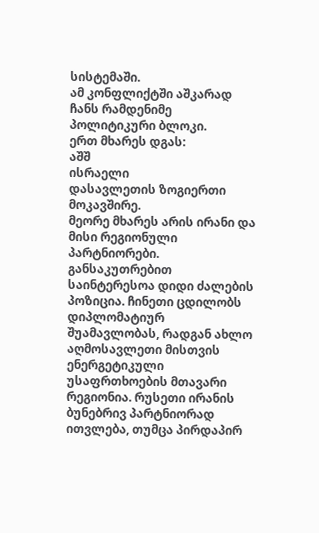სისტემაში.
ამ კონფლიქტში აშკარად ჩანს რამდენიმე პოლიტიკური ბლოკი.
ერთ მხარეს დგას:
აშშ
ისრაელი
დასავლეთის ზოგიერთი მოკავშირე.
მეორე მხარეს არის ირანი და მისი რეგიონული პარტნიორები.
განსაკუთრებით საინტერესოა დიდი ძალების პოზიცია. ჩინეთი ცდილობს დიპლომატიურ შუამავლობას, რადგან ახლო აღმოსავლეთი მისთვის ენერგეტიკული უსაფრთხოების მთავარი რეგიონია. რუსეთი ირანის ბუნებრივ პარტნიორად ითვლება, თუმცა პირდაპირ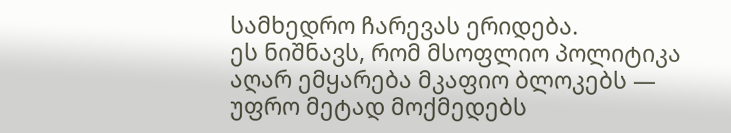სამხედრო ჩარევას ერიდება.
ეს ნიშნავს, რომ მსოფლიო პოლიტიკა აღარ ემყარება მკაფიო ბლოკებს — უფრო მეტად მოქმედებს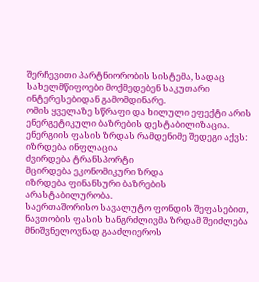შერჩევითი პარტნიორობის სისტემა, სადაც სახელმწიფოები მოქმედებენ საკუთარი ინტერესებიდან გამომდინარე.
ომის ყველაზე სწრაფი და ხილული ეფექტი არის ენერგეტიკული ბაზრების დესტაბილიზაცია.
ენერგიის ფასის ზრდას რამდენიმე შედეგი აქვს:
იზრდება ინფლაცია
ძვირდება ტრანსპორტი
მცირდება ეკონომიკური ზრდა
იზრდება ფინანსური ბაზრების არასტაბილურობა.
საერთაშორისო სავალუტო ფონდის შეფასებით, ნავთობის ფასის ხანგრძლივმა ზრდამ შეიძლება მნიშვნელოვნად გააძლიეროს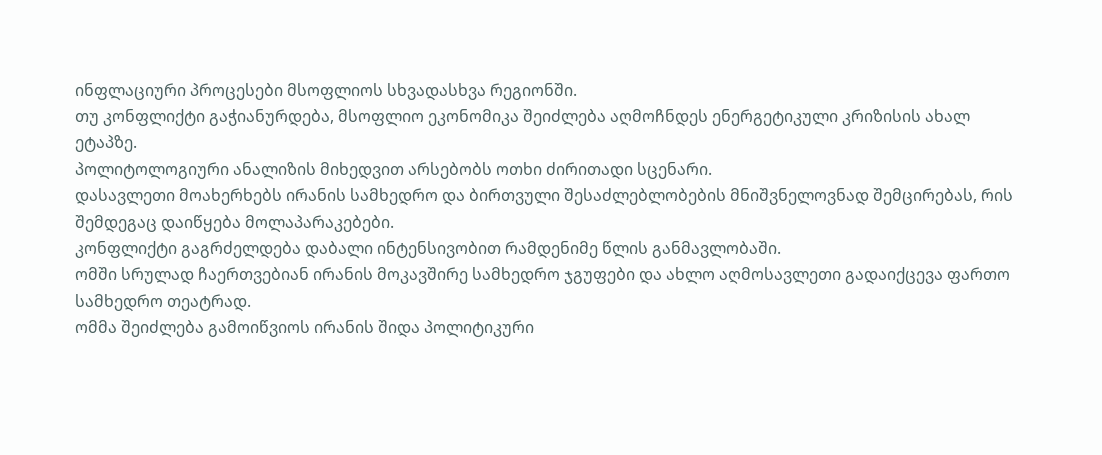ინფლაციური პროცესები მსოფლიოს სხვადასხვა რეგიონში.
თუ კონფლიქტი გაჭიანურდება, მსოფლიო ეკონომიკა შეიძლება აღმოჩნდეს ენერგეტიკული კრიზისის ახალ ეტაპზე.
პოლიტოლოგიური ანალიზის მიხედვით არსებობს ოთხი ძირითადი სცენარი.
დასავლეთი მოახერხებს ირანის სამხედრო და ბირთვული შესაძლებლობების მნიშვნელოვნად შემცირებას, რის შემდეგაც დაიწყება მოლაპარაკებები.
კონფლიქტი გაგრძელდება დაბალი ინტენსივობით რამდენიმე წლის განმავლობაში.
ომში სრულად ჩაერთვებიან ირანის მოკავშირე სამხედრო ჯგუფები და ახლო აღმოსავლეთი გადაიქცევა ფართო სამხედრო თეატრად.
ომმა შეიძლება გამოიწვიოს ირანის შიდა პოლიტიკური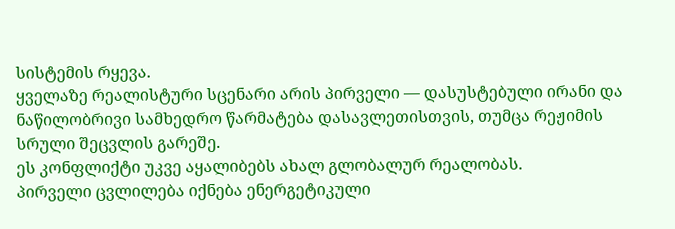სისტემის რყევა.
ყველაზე რეალისტური სცენარი არის პირველი — დასუსტებული ირანი და ნაწილობრივი სამხედრო წარმატება დასავლეთისთვის, თუმცა რეჟიმის სრული შეცვლის გარეშე.
ეს კონფლიქტი უკვე აყალიბებს ახალ გლობალურ რეალობას.
პირველი ცვლილება იქნება ენერგეტიკული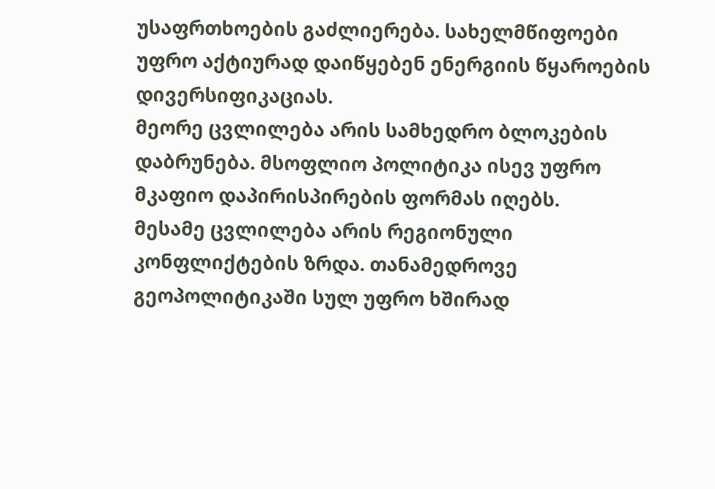უსაფრთხოების გაძლიერება. სახელმწიფოები უფრო აქტიურად დაიწყებენ ენერგიის წყაროების დივერსიფიკაციას.
მეორე ცვლილება არის სამხედრო ბლოკების დაბრუნება. მსოფლიო პოლიტიკა ისევ უფრო მკაფიო დაპირისპირების ფორმას იღებს.
მესამე ცვლილება არის რეგიონული კონფლიქტების ზრდა. თანამედროვე გეოპოლიტიკაში სულ უფრო ხშირად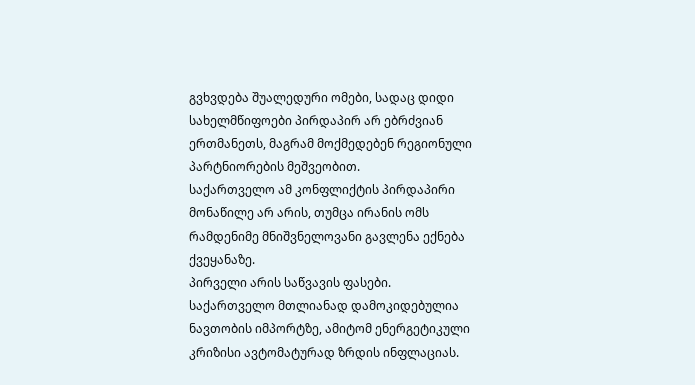გვხვდება შუალედური ომები, სადაც დიდი სახელმწიფოები პირდაპირ არ ებრძვიან ერთმანეთს, მაგრამ მოქმედებენ რეგიონული პარტნიორების მეშვეობით.
საქართველო ამ კონფლიქტის პირდაპირი მონაწილე არ არის, თუმცა ირანის ომს რამდენიმე მნიშვნელოვანი გავლენა ექნება ქვეყანაზე.
პირველი არის საწვავის ფასები. საქართველო მთლიანად დამოკიდებულია ნავთობის იმპორტზე, ამიტომ ენერგეტიკული კრიზისი ავტომატურად ზრდის ინფლაციას.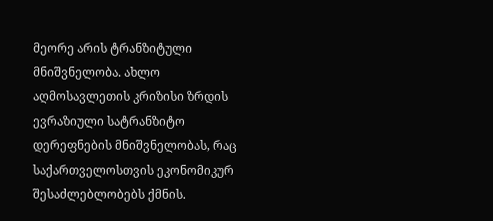მეორე არის ტრანზიტული მნიშვნელობა. ახლო აღმოსავლეთის კრიზისი ზრდის ევრაზიული სატრანზიტო დერეფნების მნიშვნელობას, რაც საქართველოსთვის ეკონომიკურ შესაძლებლობებს ქმნის.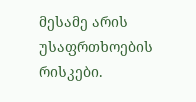მესამე არის უსაფრთხოების რისკები.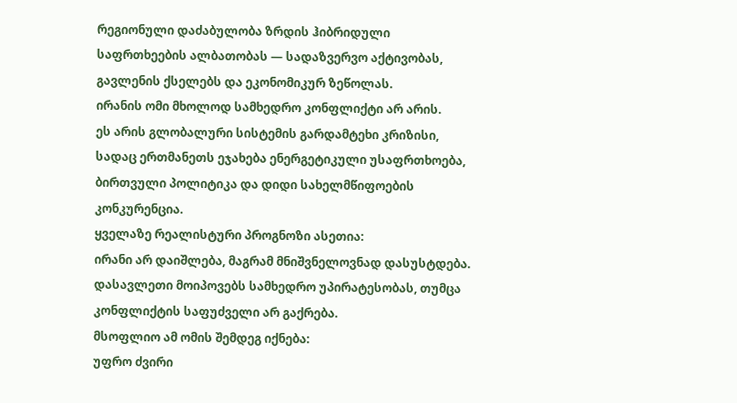რეგიონული დაძაბულობა ზრდის ჰიბრიდული საფრთხეების ალბათობას — სადაზვერვო აქტივობას, გავლენის ქსელებს და ეკონომიკურ ზეწოლას.
ირანის ომი მხოლოდ სამხედრო კონფლიქტი არ არის.
ეს არის გლობალური სისტემის გარდამტეხი კრიზისი, სადაც ერთმანეთს ეჯახება ენერგეტიკული უსაფრთხოება, ბირთვული პოლიტიკა და დიდი სახელმწიფოების კონკურენცია.
ყველაზე რეალისტური პროგნოზი ასეთია:
ირანი არ დაიშლება, მაგრამ მნიშვნელოვნად დასუსტდება. დასავლეთი მოიპოვებს სამხედრო უპირატესობას, თუმცა კონფლიქტის საფუძველი არ გაქრება.
მსოფლიო ამ ომის შემდეგ იქნება:
უფრო ძვირი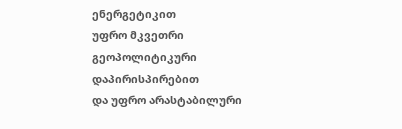ენერგეტიკით
უფრო მკვეთრი გეოპოლიტიკური დაპირისპირებით
და უფრო არასტაბილური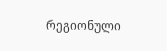რეგიონული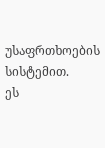უსაფრთხოების სისტემით.
ეს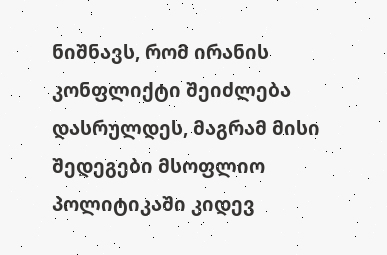ნიშნავს, რომ ირანის კონფლიქტი შეიძლება დასრულდეს, მაგრამ მისი შედეგები მსოფლიო პოლიტიკაში კიდევ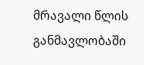მრავალი წლის განმავლობაში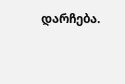დარჩება.